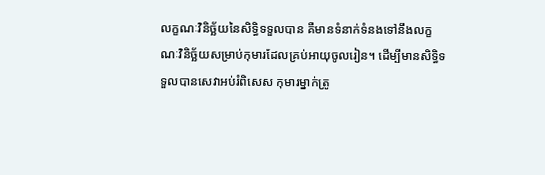លក្ខណៈវិនិច្ឆ័យនៃសិទ្ធិទទួលបាន គឺមានទំនាក់ទំនងទៅនឹងលក្ខណៈវិនិច្ឆ័យសម្រាប់កុមារដែលគ្រប់អាយុចូលរៀន។ ដើម្បីមានសិទ្ធិទទួលបានសេវាអប់រំពិសេស កុមារម្នាក់ត្រូ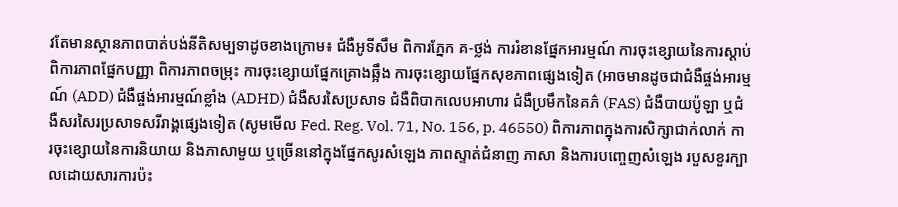វតែមានស្ថានភាពបាត់បង់នីតិសម្បទាដូចខាងក្រោម៖ ជំងឺអូទីសឹម ពិការភ្នែក គ-ថ្លង់ ការរំខានផ្នែកអារម្មណ៍ ការចុះខ្សោយនៃការស្តាប់ ពិការភាពផ្នែកបញ្ញា ពិការភាពចម្រុះ ការចុះខ្សោយផ្នែកគ្រោងឆ្អឹង ការចុះខ្សោយផ្នែកសុខភាពផ្សេងទៀត (អាចមានដូចជាជំងឺផ្ចង់អារម្មណ៍ (ADD) ជំងឺផ្ចង់អារម្មណ៍ខ្លាំង (ADHD) ជំងឺសរសៃប្រសាទ ជំងឺពិបាកលេបអាហារ ជំងឺប្រមឹកនៃគភ៌ (FAS) ជំងឺបាយប៉ូឡា ឬជំងឺសរសៃរប្រសាទសរីរាង្គផ្សេងទៀត (សូមមើល Fed. Reg. Vol. 71, No. 156, p. 46550) ពិការភាពក្នុងការសិក្សាជាក់លាក់ ការចុះខ្សោយនៃការនិយាយ និងភាសាមួយ ឬច្រើននៅក្នុងផ្នែកសូរសំឡេង ភាពស្ទាត់ជំនាញ ភាសា និងការបញ្ចេញសំឡេង របួសខួរក្បាលដោយសារការប៉ះ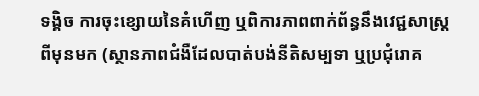ទង្គិច ការចុះខ្សោយនៃគំហើញ ឬពិការភាពពាក់ព័ន្ធនឹងវេជ្ជសាស្ត្រពីមុនមក (ស្ថានភាពជំងឺដែលបាត់បង់នីតិសម្បទា ឬប្រជុំរោគ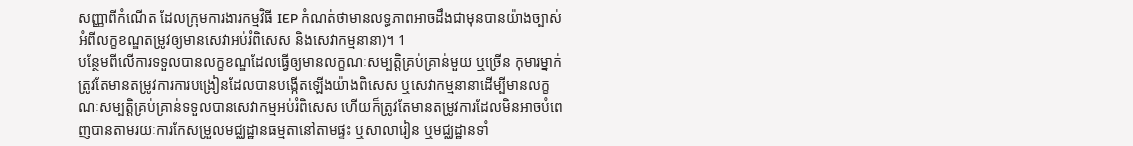សញ្ញាពីកំណើត ដែលក្រុមការងារកម្មវិធី IEP កំណត់ថាមានលទ្ធភាពអាចដឹងជាមុនបានយ៉ាងច្បាស់អំពីលក្ខខណ្ឌតម្រូវឲ្យមានសេវាអប់រំពិសេស និងសេវាកម្មនានា)។ 1
បន្ថែមពីលើការទទួលបានលក្ខខណ្ឌដែលធ្វើឲ្យមានលក្ខណៈសម្បត្តិគ្រប់គ្រាន់មួយ ឬច្រើន កុមារម្នាក់ត្រូវតែមានតម្រូវការការបង្រៀនដែលបានបង្កើតឡើងយ៉ាងពិសេស ឬសេវាកម្មនានាដើម្បីមានលក្ខណៈសម្បត្តិគ្រប់គ្រាន់ទទួលបានសេវាកម្មអប់រំពិសេស ហើយក៏ត្រូវតែមានតម្រូវការដែលមិនអាចបំពេញបានតាមរយៈការកែសម្រួលមជ្ឈដ្ឋានធម្មតានៅតាមផ្ទះ ឬសាលារៀន ឬមជ្ឈដ្ឋានទាំ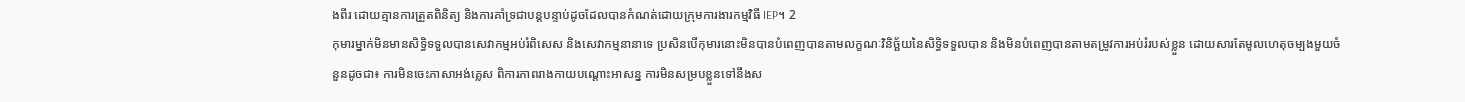ងពីរ ដោយគ្មានការត្រួតពិនិត្យ និងការគាំទ្រជាបន្តបន្ទាប់ដូចដែលបានកំណត់ដោយក្រុមការងារកម្មវិធី IEP។ 2
កុមារម្នាក់មិនមានសិទ្ធិទទួលបានសេវាកម្មអប់រំពិសេស និងសេវាកម្មនានាទេ ប្រសិនបើកុមារនោះមិនបានបំពេញបានតាមលក្ខណៈវិនិច្ឆ័យនៃសិទ្ធិទទួលបាន និងមិនបំពេញបានតាមតម្រូវការអប់រំរបស់ខ្លួន ដោយសារតែមូលហេតុចម្បងមួយចំនួនដូចជា៖ ការមិនចេះភាសាអង់គ្លេស ពិការភាពរាងកាយបណ្តោះអាសន្ន ការមិនសម្របខ្លួនទៅនឹងស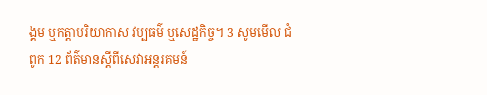ង្គម ឬកត្តាបរិយាកាស វប្បធម៌ ឬសេដ្ឋកិច្ច។ 3 សូមមើល ជំពូក 12 ព័ត៌មានស្តីពីសេវាអន្តរគមន៍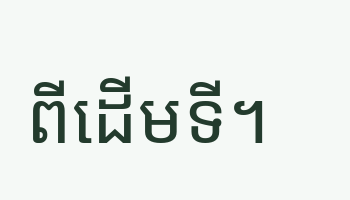ពីដើមទី។